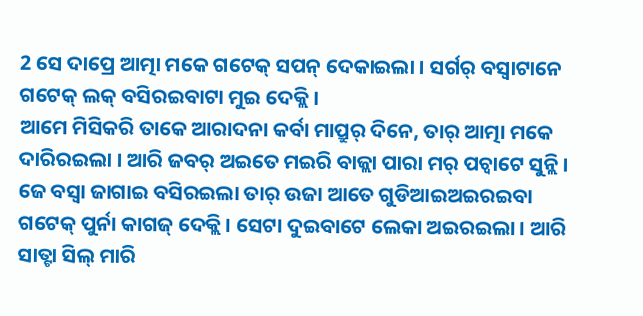2 ସେ ଦାପ୍ରେ ଆତ୍ମା ମକେ ଗଟେକ୍ ସପନ୍ ଦେକାଇଲା । ସର୍ଗର୍ ବସ୍ବାଟାନେ ଗଟେକ୍ ଲକ୍ ବସିରଇବାଟା ମୁଇ ଦେକ୍ଲି ।
ଆମେ ମିସିକରି ତାକେ ଆରାଦନା କର୍ବା ମାପ୍ରୁର୍ ଦିନେ, ତାର୍ ଆତ୍ମା ମକେ ଦାରିରଇଲା । ଆରି ଜବର୍ ଅଇତେ ମଇରି ବାଜ୍ଲା ପାରା ମର୍ ପଚ୍ବାଟେ ସୁନ୍ଲି ।
ଜେ ବସ୍ବା ଜାଗାଇ ବସିରଇଲା ତାର୍ ଉଜା ଆତେ ଗୁଡିଆଇଅଇରଇବା ଗଟେକ୍ ପୁର୍ନା କାଗଜ୍ ଦେକ୍ଲି । ସେଟା ଦୁଇବାଟେ ଲେକା ଅଇରଇଲା । ଆରି ସାତ୍ଟା ସିଲ୍ ମାରି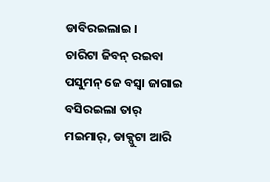ଡାବିରଇଲାଇ ।
ଚାରିଟା ଜିବନ୍ ରଇବା ପସୁମନ୍ ଜେ ବସ୍ବା ଜାଗାଇ ବସିରଇଲା ତାର୍ ମଇମାର୍, ଡାକ୍ପୁଟା ଆରି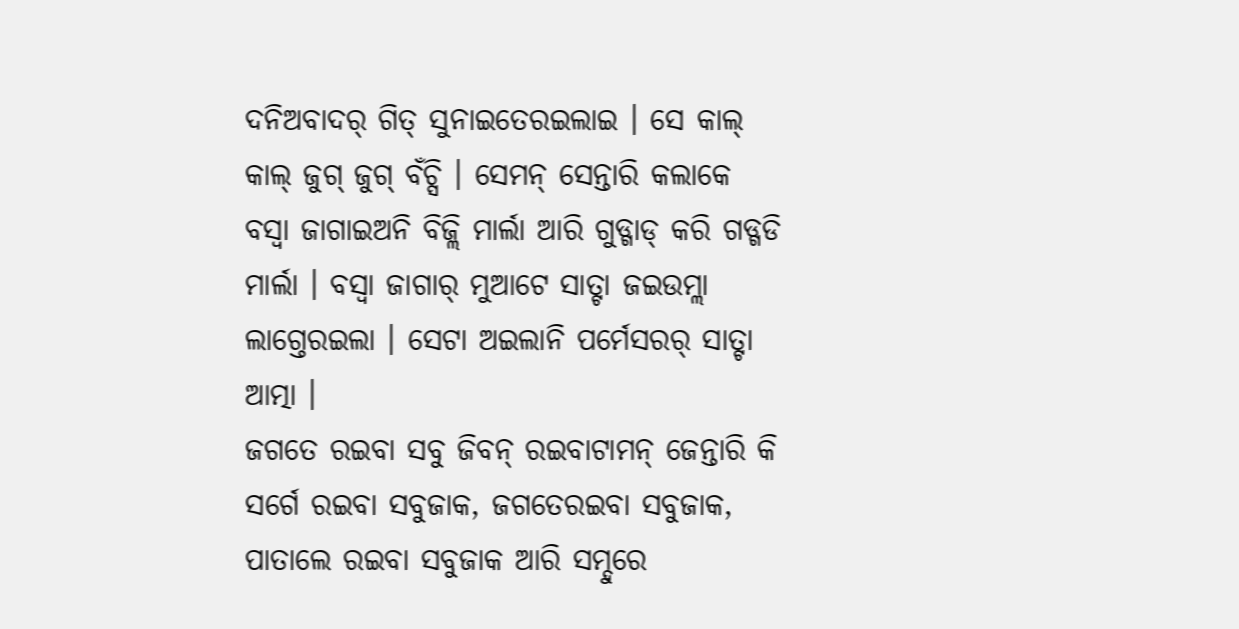ଦନିଅବାଦର୍ ଗିତ୍ ସୁନାଇତେରଇଲାଇ । ସେ କାଲ୍ କାଲ୍ ଜୁଗ୍ ଜୁଗ୍ ବଁଚ୍ସି । ସେମନ୍ ସେନ୍ତାରି କଲାକେ
ବସ୍ବା ଜାଗାଇଅନି ବିଜ୍ଲି ମାର୍ଲା ଆରି ଗୁଡ୍ଗାଡ୍ କରି ଗଡ୍ଗଡି ମାର୍ଲା । ବସ୍ବା ଜାଗାର୍ ମୁଆଟେ ସାତ୍ଟା ଜଇଉମ୍ଲା ଲାଗ୍ତେରଇଲା । ସେଟା ଅଇଲାନି ପର୍ମେସରର୍ ସାତ୍ଟା ଆତ୍ମା ।
ଜଗତେ ରଇବା ସବୁ ଜିବନ୍ ରଇବାଟାମନ୍ ଜେନ୍ତାରି କି ସର୍ଗେ ରଇବା ସବୁଜାକ, ଜଗତେରଇବା ସବୁଜାକ, ପାତାଲେ ରଇବା ସବୁଜାକ ଆରି ସମ୍ଦୁରେ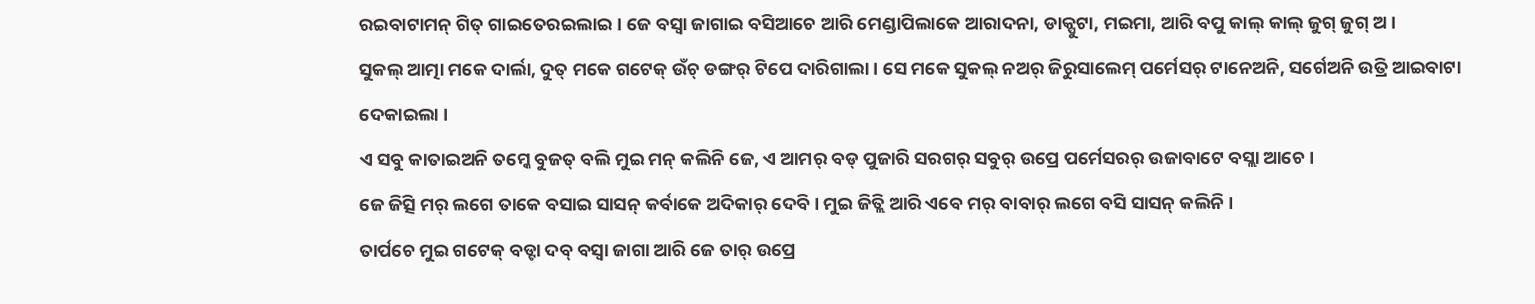ରଇବାଟାମନ୍ ଗିତ୍ ଗାଇତେରଇଲାଇ । ଜେ ବସ୍ବା ଜାଗାଇ ବସିଆଚେ ଆରି ମେଣ୍ଡାପିଲାକେ ଆରାଦନା, ଡାକ୍ପୁଟା, ମଇମା, ଆରି ବପୁ କାଲ୍ କାଲ୍ ଜୁଗ୍ ଜୁଗ୍ ଅ ।
ସୁକଲ୍ ଆତ୍ମା ମକେ ଦାର୍ଲା, ଦୁତ୍ ମକେ ଗଟେକ୍ ଉଁଚ୍ ଡଙ୍ଗର୍ ଟିପେ ଦାରିଗାଲା । ସେ ମକେ ସୁକଲ୍ ନଅର୍ ଜିରୁସାଲେମ୍ ପର୍ମେସର୍ ଟାନେଅନି, ସର୍ଗେଅନି ଉତ୍ରି ଆଇବାଟା ଦେକାଇଲା ।
ଏ ସବୁ କାତାଇଅନି ତମ୍କେ ବୁଜତ୍ ବଲି ମୁଇ ମନ୍ କଲିନି ଜେ, ଏ ଆମର୍ ବଡ୍ ପୁଜାରି ସରଗର୍ ସବୁର୍ ଉପ୍ରେ ପର୍ମେସରର୍ ଉଜାବାଟେ ବସ୍ଲା ଆଚେ ।
ଜେ ଜିତ୍ସି ମର୍ ଲଗେ ତାକେ ବସାଇ ସାସନ୍ କର୍ବାକେ ଅଦିକାର୍ ଦେବି । ମୁଇ ଜିତ୍ଲି ଆରି ଏବେ ମର୍ ବାବାର୍ ଲଗେ ବସି ସାସନ୍ କଲିନି ।
ତାର୍ପଚେ ମୁଇ ଗଟେକ୍ ବଡ୍ଟା ଦବ୍ ବସ୍ବା ଜାଗା ଆରି ଜେ ତାର୍ ଉପ୍ରେ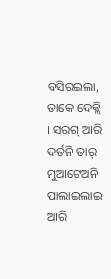ବସିରଇଲା, ତାକେ ଦେକ୍ଲି । ସରଗ୍ ଆରି ଦର୍ତନି ତାର୍ ମୁଆଟେଅନି ପାଲାଇଲାଇ ଆରି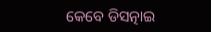କେବେ ଡିସତ୍ନାଇ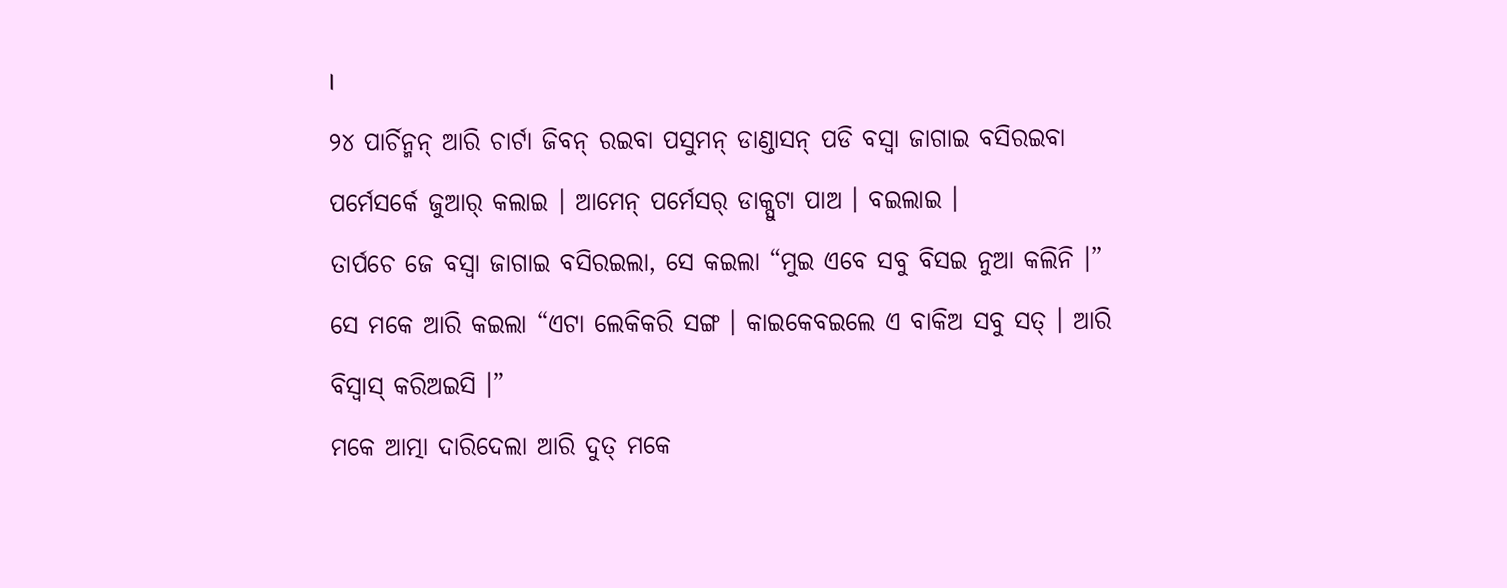।
୨୪ ପାର୍ଚିନ୍ମନ୍ ଆରି ଚାର୍ଟା ଜିବନ୍ ରଇବା ପସୁମନ୍ ଡାଣ୍ଡାସନ୍ ପଡି ବସ୍ବା ଜାଗାଇ ବସିରଇବା ପର୍ମେସର୍କେ ଜୁଆର୍ କଲାଇ । ଆମେନ୍ ପର୍ମେସର୍ ଡାକ୍ପୁଟା ପାଅ । ବଇଲାଇ ।
ତାର୍ପଚେ ଜେ ବସ୍ବା ଜାଗାଇ ବସିରଇଲା, ସେ କଇଲା “ମୁଇ ଏବେ ସବୁ ବିସଇ ନୁଆ କଲିନି ।” ସେ ମକେ ଆରି କଇଲା “ଏଟା ଲେକିକରି ସଙ୍ଗ । କାଇକେବଇଲେ ଏ ବାକିଅ ସବୁ ସତ୍ । ଆରି ବିସ୍ବାସ୍ କରିଅଇସି ।”
ମକେ ଆତ୍ମା ଦାରିଦେଲା ଆରି ଦୁତ୍ ମକେ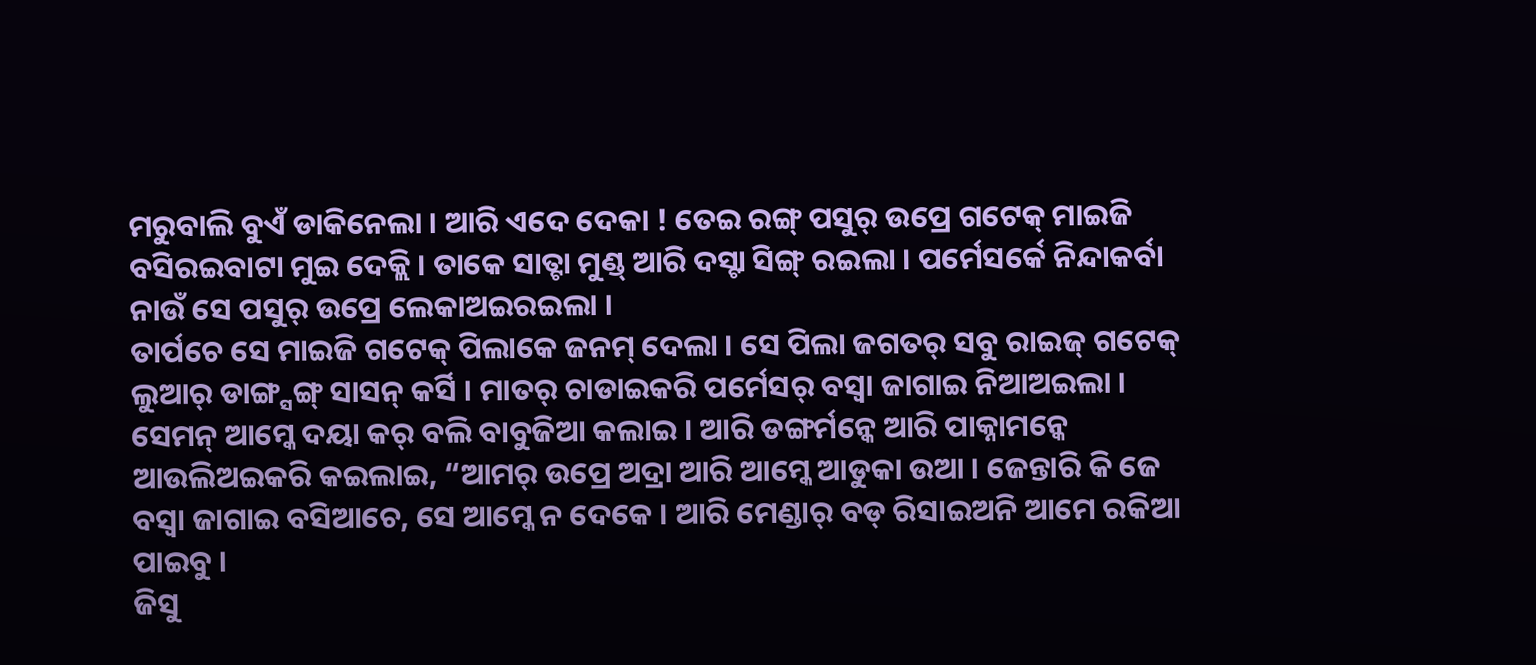ମରୁବାଲି ବୁଏଁ ଡାକିନେଲା । ଆରି ଏଦେ ଦେକା ! ତେଇ ରଙ୍ଗ୍ ପସୁର୍ ଉପ୍ରେ ଗଟେକ୍ ମାଇଜି ବସିରଇବାଟା ମୁଇ ଦେକ୍ଲି । ତାକେ ସାତ୍ଟା ମୁଣ୍ଡ୍ ଆରି ଦସ୍ଟା ସିଙ୍ଗ୍ ରଇଲା । ପର୍ମେସର୍କେ ନିନ୍ଦାକର୍ବା ନାଉଁ ସେ ପସୁର୍ ଉପ୍ରେ ଲେକାଅଇରଇଲା ।
ତାର୍ପଚେ ସେ ମାଇଜି ଗଟେକ୍ ପିଲାକେ ଜନମ୍ ଦେଲା । ସେ ପିଲା ଜଗତର୍ ସବୁ ରାଇଜ୍ ଗଟେକ୍ ଲୁଆର୍ ଡାଙ୍ଗ୍ସଙ୍ଗ୍ ସାସନ୍ କର୍ସି । ମାତର୍ ଚାଡାଇକରି ପର୍ମେସର୍ ବସ୍ବା ଜାଗାଇ ନିଆଅଇଲା ।
ସେମନ୍ ଆମ୍କେ ଦୟା କର୍ ବଲି ବାବୁଜିଆ କଲାଇ । ଆରି ଡଙ୍ଗର୍ମନ୍କେ ଆରି ପାକ୍ନାମନ୍କେ ଆଉଲିଅଇକରି କଇଲାଇ, “ଆମର୍ ଉପ୍ରେ ଅଦ୍ରା ଆରି ଆମ୍କେ ଆଡୁକା ଉଆ । ଜେନ୍ତାରି କି ଜେ ବସ୍ବା ଜାଗାଇ ବସିଆଚେ, ସେ ଆମ୍କେ ନ ଦେକେ । ଆରି ମେଣ୍ଡାର୍ ବଡ୍ ରିସାଇଅନି ଆମେ ରକିଆ ପାଇବୁ ।
ଜିସୁ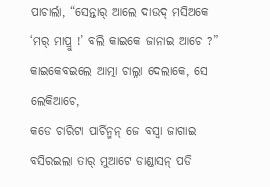ପାଚାର୍ଲା, “ସେନ୍ତାର୍ ଆଲେ ଦାଉଦ୍ ମସିଅକେ ‘ମର୍ ମାପ୍ରୁ !’ ବଲି କାଇକେ ଜାନାଇ ଆଚେ ?” କାଇକେବଇଲେ ଆତ୍ମା ଚାଲ୍ନା ଦେଲାକେ, ସେ ଲେକିଆଚେ,
କଡେ ଚାରିଟା ପାର୍ଚିନ୍ମନ୍ ଜେ ବସ୍ବା ଜାଗାଇ ବସିରଇଲା ତାର୍ ମୁଆଟେ ଡାଣ୍ଡାସନ୍ ପଡି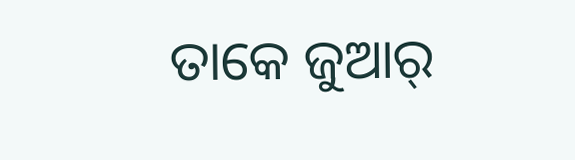ତାକେ ଜୁଆର୍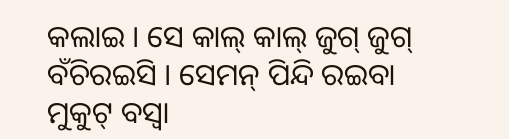କଲାଇ । ସେ କାଲ୍ କାଲ୍ ଜୁଗ୍ ଜୁଗ୍ ବଁଚିରଇସି । ସେମନ୍ ପିନ୍ଦି ରଇବା ମୁକୁଟ୍ ବସ୍ବା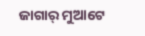ଜାଗାର୍ ମୁଆଟେ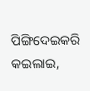ପିଙ୍ଗିଦେଇକରି କଇଲାଇ,